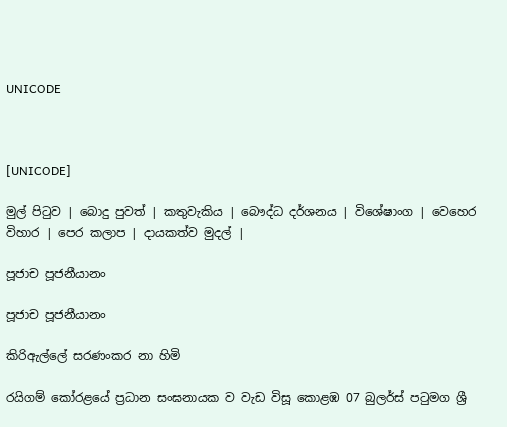UNICODE



[UNICODE]

මුල් පිටුව | බොදු පුවත් | කතුවැකිය | බෞද්ධ දර්ශනය | විශේෂාංග | වෙහෙර විහාර | පෙර කලාප | දායකත්ව මුදල් |

පූජාච පූජනීයානං

පූජාච පූජනීයානං

කිරිඇල්ලේ සරණංකර නා හිමි

රයිගම් කෝරළයේ ප්‍රධාන සංඝනායක ව වැඩ විසූ කොළඹ 07 බුලර්ස් පටුමග ශ්‍රී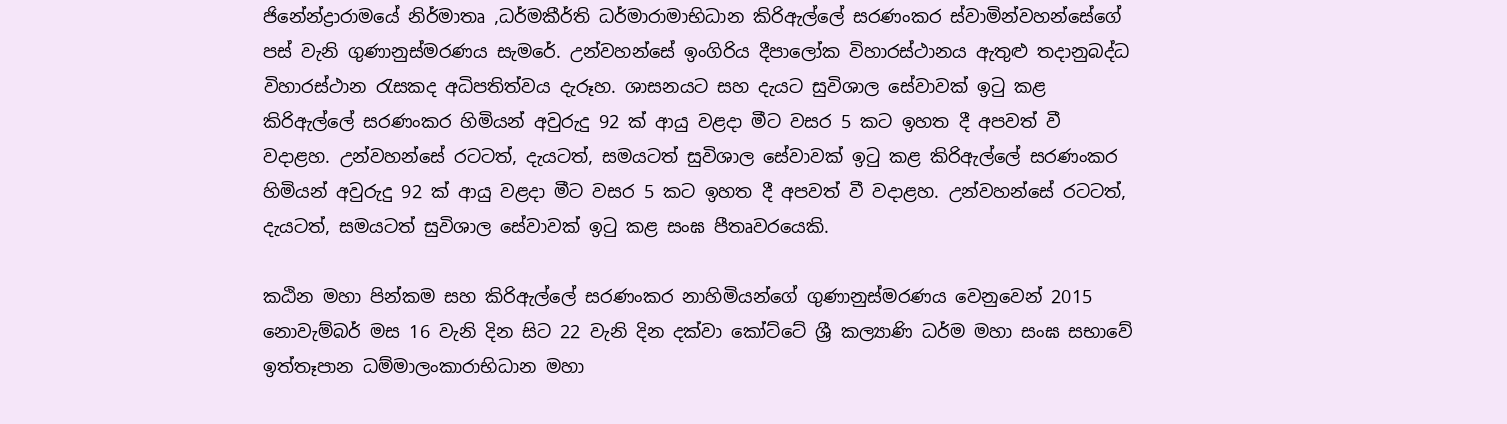ජිනේන්ද්‍රාරාමයේ නිර්මාතෘ ,ධර්මකීර්ති ධර්මාරාමාභිධාන කිරිඇල්ලේ සරණංකර ස්වාමින්වහන්සේගේ පස් වැනි ගුණානුස්මරණය සැමරේ. උන්වහන්සේ ඉංගිරිය දීපාලෝක විහාරස්ථානය ඇතුළු තදානුබද්ධ විහාරස්ථාන රැසකද අධිපතිත්වය දැරූහ. ශාසනයට සහ දැයට සුවිශාල සේවාවක් ඉටු කළ කිරිඇල්ලේ සරණංකර හිමියන් අවුරුදු 92 ක් ආයු වළදා මීට වසර 5 කට ඉහත දී අපවත් වී වදාළහ. උන්වහන්සේ රටටත්, දැයටත්, සමයටත් සුවිශාල සේවාවක් ඉටු කළ කිරිඇල්ලේ සරණංකර හිමියන් අවුරුදු 92 ක් ආයු වළදා මීට වසර 5 කට ඉහත දී අපවත් වී වදාළහ. උන්වහන්සේ රටටත්, දැයටත්, සමයටත් සුවිශාල සේවාවක් ඉටු කළ සංඝ පීතෘවරයෙකි.

කඨින මහා පින්කම සහ කිරිඇල්ලේ සරණංකර නාහිමියන්ගේ ගුණානුස්මරණය වෙනුවෙන් 2015 නොවැම්බර් මස 16 වැනි දින සිට 22 වැනි දින දක්වා කෝට්ටේ ශ්‍රී කල්‍යාණි ධර්ම මහා සංඝ සභාවේ ඉත්තෑපාන ධම්මාලංකාරාභිධාන මහා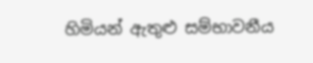හිමියන් ඇතුළු සම්භාවනීය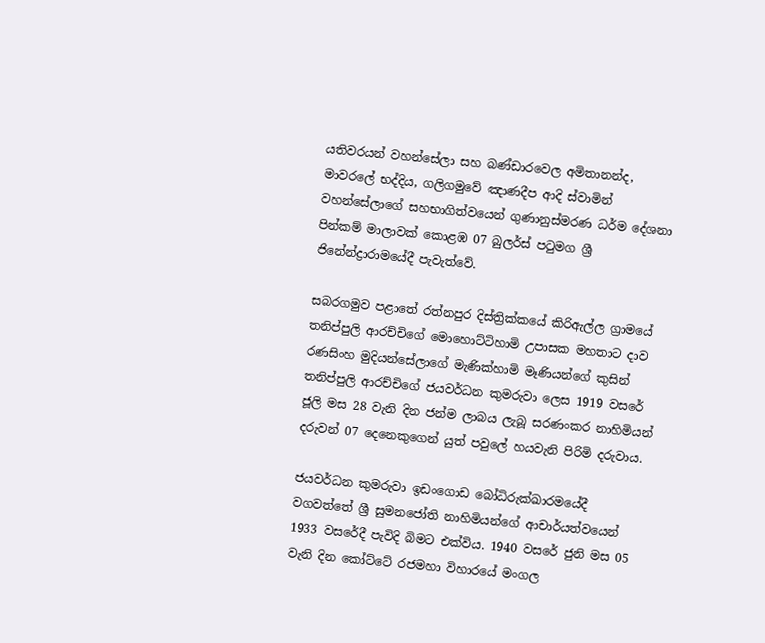යතිවරයන් වහන්සේලා සහ බණ්ඩාරවෙල අමිතානන්ද, මාවරලේ භද්දිය, ගලිගමුවේ ඤාණදීප ආදි ස්වාමින් වහන්සේලාගේ සහභාගිත්වයෙන් ගුණානුස්මරණ ධර්ම දේශනා පින්කම් මාලාවක් කොළඹ 07 බුලර්ස් පටුමග ශ්‍රී ජිනේන්ද්‍රාරාමයේදී පැවැත්වේ.

සබරගමුව පළාතේ රත්නපුර දිස්ත්‍රික්කයේ කිරිඇල්ල ග්‍රාමයේ තනිප්පුලි ආරච්චිගේ මොහොට්ටිහාමි උපාසක මහතාට දාව රණසිංහ මුදියන්සේලාගේ මැණික්හාමි මෑණියන්ගේ කුසින් තනිප්පුලි ආරච්චිගේ ජයවර්ධන කුමරුවා ලෙස 1919 වසරේ ජූලි මස 28 වැනි දින ජන්ම ලාබය ලැබූ සරණංකර නාහිමියන් දරුවන් 07 දෙනෙකුගෙන් යුත් පවුලේ හයවැනි පිරිමි දරුවාය.

ජයවර්ධන කුමරුවා ඉඩංගොඩ බෝධිරුක්ඛාරමයේදී වගවත්තේ ශ්‍රී සුමනජෝති නාහිමියන්ගේ ආචාර්යත්වයෙන් 1933 වසරේදී පැවිදි බිමට එක්විය. 1940 වසරේ ජුනි මස 05 වැනි දින කෝට්ටේ රජමහා විහාරයේ මංගල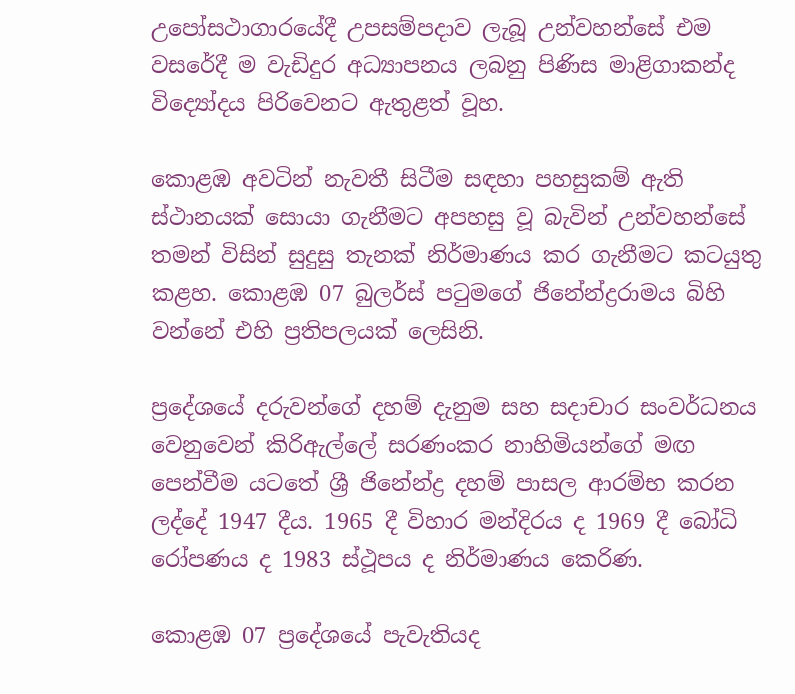උපෝසථාගාරයේදී උපසම්පදාව ලැබූ උන්වහන්සේ එම වසරේදී ම වැඩිදුර අධ්‍යාපනය ලබනු පිණිස මාළිගාකන්ද විද්‍යෝදය පිරිවෙනට ඇතුළත් වූහ.

කොළඹ අවටින් නැවතී සිටීම සඳහා පහසුකම් ඇති ස්ථානයක් සොයා ගැනීමට අපහසු වූ බැවින් උන්වහන්සේ තමන් විසින් සුදුසු තැනක් නිර්මාණය කර ගැනීමට කටයුතු කළහ. කොළඹ 07 බුලර්ස් පටුමගේ ජිනේන්ද්‍රරාමය බිහි වන්නේ එහි ප්‍රතිපලයක් ලෙසිනි.

ප්‍රදේශයේ දරුවන්ගේ දහම් දැනුම සහ සදාචාර සංවර්ධනය වෙනුවෙන් කිරිඇල්ලේ සරණංකර නාහිමියන්ගේ මඟ පෙන්වීම යටතේ ශ්‍රී ජිනේන්ද්‍ර දහම් පාසල ආරම්භ කරන ලද්දේ 1947 දීය. 1965 දී විහාර මන්දිරය ද 1969 දී බෝධි රෝපණය ද 1983 ස්ථූපය ද නිර්මාණය කෙරිණ.

කොළඹ 07 ප්‍රදේශයේ පැවැතියද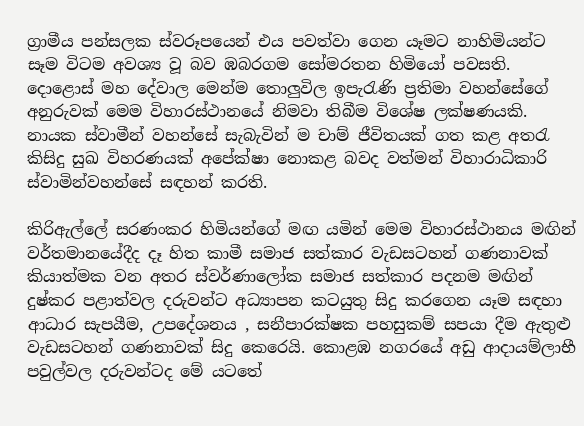ග්‍රාමීය පන්සලක ස්වරූපයෙන් එය පවත්වා ගෙන යෑමට නාහිමියන්ට සෑම විටම අවශ්‍ය වූ බව ඹබරගම සෝමරතන හිමියෝ පවසති. දොළොස් මහ දේවාල මෙන්ම තොලුවිල ඉපැරැණි ප්‍රතිමා වහන්සේගේ අනුරුවක් මෙම විහාරස්ථානයේ නිමවා තිබීම විශේෂ ලක්ෂණයකි. නායක ස්වාමීන් වහන්සේ සැබැවින් ම චාම් ජීවිතයක් ගත කළ අතරැ කිසිදු සුඛ විහරණයක් අපේක්ෂා නොකළ බවද වත්මන් විහාරාධිකාරි ස්වාමින්වහන්සේ සඳහන් කරති.

කිරිඇල්ලේ සරණංකර හිමියන්ගේ මඟ යමින් මෙම විහාරස්ථානය මඟින් වර්තමානයේදීද දෑ හිත කාමී සමාජ සත්කාර වැඩසටහන් ගණනාවක් කියාත්මක වන අතර ස්වර්ණාලෝක සමාජ සත්කාර පදනම මඟින් දුෂ්කර පළාත්වල දරුවන්ට අධ්‍යාපන කටයුතු සිදු කරගෙන යෑම සඳහා ආධාර සැපයීම, උපදේශනය , සනීපාරක්ෂක පහසුකම් සපයා දීම ඇතුළු වැඩසටහන් ගණනාවක් සිදු කෙරෙයි. කොළඹ නගරයේ අඩු ආදායම්ලාභී පවුල්වල දරුවන්ටද මේ යටතේ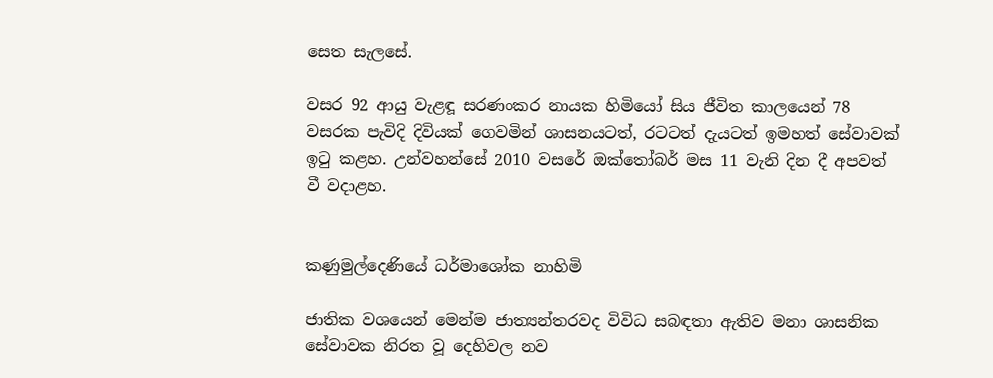සෙත සැලසේ.

වසර 92 ආයු වැළඳූ සරණංකර නායක හිමියෝ සිය ජීවිත කාලයෙන් 78 වසරක පැවිදි දිවියක් ගෙවමින් ශාසනයටත්, රටටත් දැයටත් ඉමහත් සේවාවක් ඉටු කළහ. උන්වහන්සේ 2010 වසරේ ඔක්තෝබර් මස 11 වැනි දින දී අපවත් වී වදාළහ.


කණුමුල්දෙණියේ ධර්මාශෝක නාහිමි

ජාතික වශයෙන් මෙන්ම ජාත්‍යන්තරවද විවිධ සබඳතා ඇතිව මනා ශාසනික සේවාවක නිරත වූ දෙහිවල නව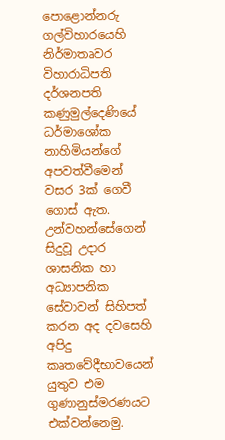පොළොන්නරු ගල්විහාරයෙහි නිර්මාතෘවර විහාරාධිපති දර්ශනපති කණුමුල්දෙණියේ ධර්මාශෝක නාහිමියන්ගේ අපවත්වීමෙන් වසර 3ක් ගෙවී ගොස් ඇත. උන්වහන්සේගෙන් සිදුවූ උදාර ශාසනික හා අධ්‍යාපනික සේවාවන් සිහිපත් කරන අද දවසෙහි අපිදු කෘතවේදීභාවයෙන් යුතුව එම ගුණානුස්මරණයට එක්වන්නෙමු.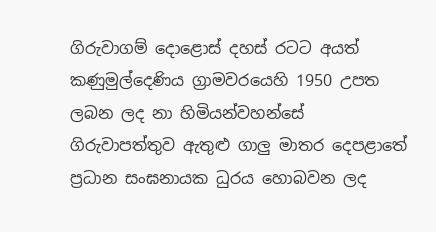ගිරුවාගම් දොළොස් දහස් රටට අයත් කණුමුල්දෙණිය ග්‍රාමවරයෙහි 1950 උපත ලබන ලද නා හිමියන්වහන්සේ ගිරුවාපත්තුව ඇතුළු ගාලු මාතර දෙපළාතේ ප්‍රධාන සංඝනායක ධුරය හොබවන ලද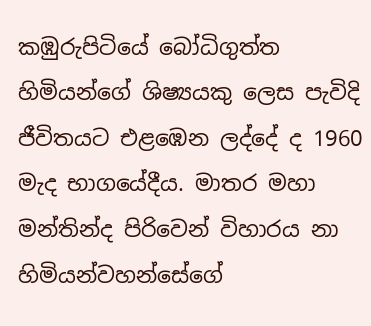කඹුරුපිටියේ බෝධිගුත්ත හිමියන්ගේ ශිෂ්‍යයකු ලෙස පැවිදි ජීවිතයට එළඹෙන ලද්දේ ද 1960 මැද භාගයේදීය. මාතර මහා මන්තින්ද පිරිවෙන් විහාරය නා හිමියන්වහන්සේගේ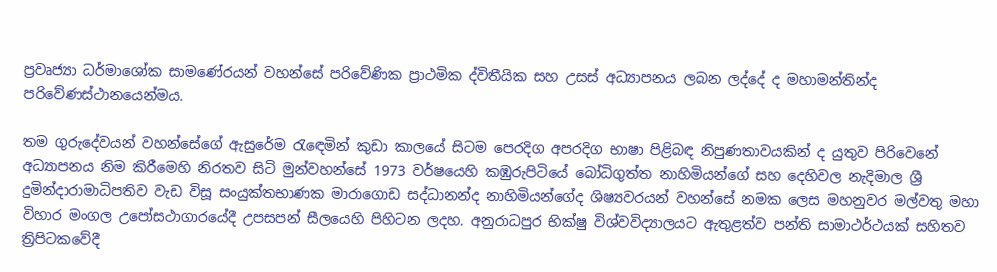ප්‍රවෘජ්‍යා ධර්මාශෝක සාමණේරයන් වහන්සේ පරිවේණික ප්‍රාථමික ද්විතීයික සහ උසස් අධ්‍යාපනය ලබන ලද්දේ ද මහාමන්තින්ද පරිවේණස්ථානයෙන්මය.

තම ගුරුදේවයන් වහන්සේගේ ඇසුරේම රැඳෙමින් කුඩා කාලයේ සිටම පෙරදිග අපරදිග භාෂා පිළිබඳ නිපුණතාවයකින් ද යුතුව පිරිවෙනේ අධ්‍යාපනය නිම කිරීමෙහි නිරතව සිටි මුන්වහන්සේ 1973 වර්ෂයෙහි කඹුරුපිටියේ බෝධිගුත්ත නාහිමියන්ගේ සහ දෙහිවල නැදිමාල ශ්‍රී දුමින්දාරාමාධිපතිව වැඩ විසූ සංයුක්තභාණක මාරාගොඩ සද්ධානන්ද නාහිමියන්ගේද ශිෂ්‍යවරයන් වහන්සේ නමක ලෙස මහනුවර මල්වතු මහා විහාර මංගල උපෝසථාගාරයේදී උපසපන් සීලයෙහි පිහිටන ලදහ. අනුරාධපුර භික්ෂු විශ්වවිද්‍යාලයට ඇතුළත්ව පන්ති සාමාථර්ථයක් සහිතව ත්‍රිපිටකවේදී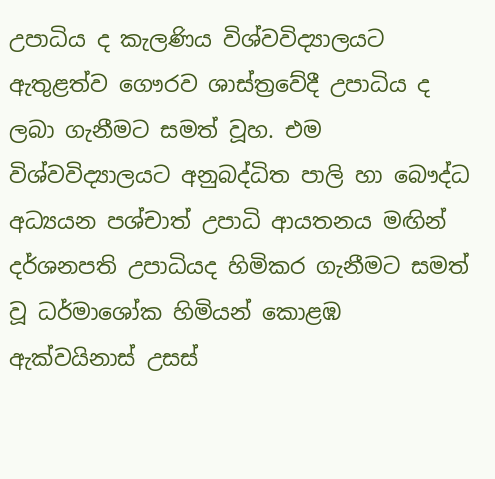උපාධිය ද කැලණිය විශ්වවිද්‍යාලයට ඇතුළත්ව ගෞරව ශාස්ත්‍රවේදී උපාධිය ද ලබා ගැනීමට සමත් වූහ. එම විශ්වවිද්‍යාලයට අනුබද්ධිත පාලි හා බෞද්ධ අධ්‍යයන පශ්චාත් උපාධි ආයතනය මඟින් දර්ශනපති උපාධියද හිමිකර ගැනීමට සමත් වූ ධර්මාශෝක හිමියන් කොළඹ ඇක්වයිනාස් උසස්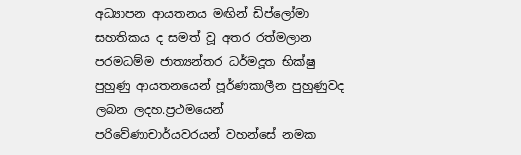අධ්‍යාපන ආයතනය මඟින් ඩිප්ලෝමා සහතිකය ද සමත් වූ අතර රත්මලාන පරමධම්ම ජාත්‍යන්තර ධර්මදූත භික්ෂු පුහුණු ආයතනයෙන් පූර්ණකාලීන පුහුණුවද ලබන ලදහ.ප්‍රථමයෙන් පරිවේණාචාර්යවරයන් වහන්සේ නමක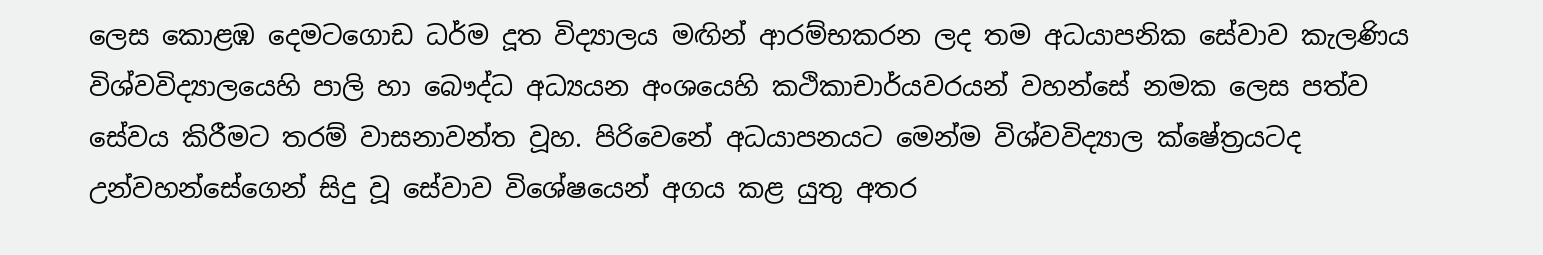ලෙස කොළඹ දෙමටගොඩ ධර්ම දූත විද්‍යාලය මඟින් ආරම්භකරන ලද තම අධයාපනික සේවාව කැලණිය විශ්වවිද්‍යාලයෙහි පාලි හා බෞද්ධ අධ්‍යයන අංශයෙහි කථිකාචාර්යවරයන් වහන්සේ නමක ලෙස පත්ව සේවය කිරීමට තරම් වාසනාවන්ත වූහ. පිරිවෙනේ අධයාපනයට මෙන්ම විශ්වවිද්‍යාල ක්ෂේත්‍රයටද උන්වහන්සේගෙන් සිදු වූ සේවාව විශේෂයෙන් අගය කළ යුතු අතර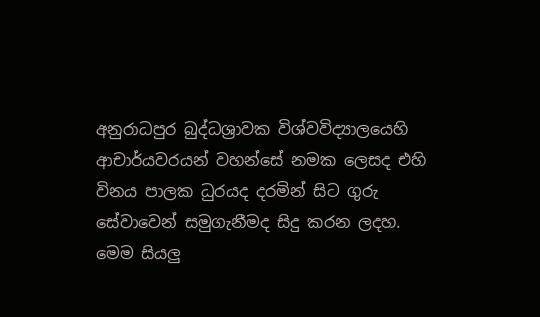අනුරාධපුර බුද්ධශ්‍රාවක විශ්වවිද්‍යාලයෙහි ආචාර්යවරයන් වහන්සේ නමක ලෙසද එහි විනය පාලක ධුරයද දරමින් සිට ගුරු සේවාවෙන් සමුගැනීමද සිදු කරන ලදහ. මෙම සියලු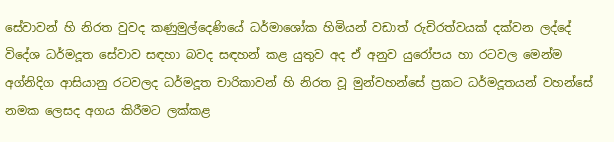සේවාවන් හි නිරත වුවද කණුමුල්දෙණියේ ධර්මාශෝක හිමියන් වඩාත් රුචිරත්වයක් දක්වන ලද්දේ විදේශ ධර්මදූත සේවාව සඳහා බවද සඳහන් කළ යුතුව අද ඒ අනුව යුරෝපය හා රටවල මෙන්ම අග්නිදිග ආසියානු රටවලද ධර්මදූත චාරිකාවන් හි නිරත වූ මුන්වහන්සේ ප්‍රකට ධර්මදූතයන් වහන්සේ නමක ලෙසද අගය කිරීමට ලක්කළ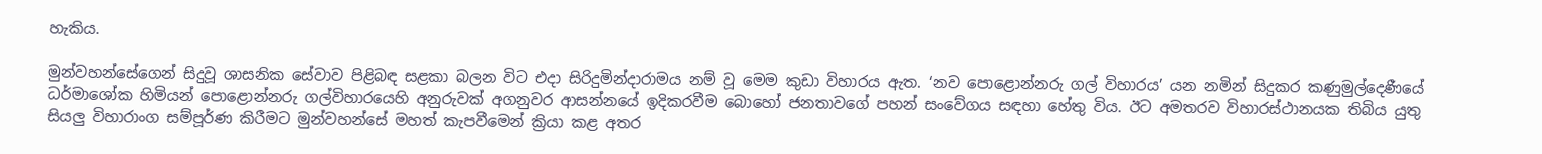හැකිය.

මුන්වහන්සේගෙන් සිදුවූ ශාසනික සේවාව පිළිබඳ සළකා බලන විට එදා සිරිදුමින්දාරාමය නම් වූ මෙම කුඩා විහාරය ඇත. ‘නව පොළොන්නරු ගල් විහාරය’ යන නමින් සිදුකර කණුමුල්දෙණීයේ ධර්මාශෝක හිමියන් පොළොන්නරු ගල්විහාරයෙහි අනුරුවක් අගනුවර ආසන්නයේ ඉදිකරවීම බොහෝ ජනතාවගේ පහන් සංවේගය සඳහා හේතු විය. ඊට අමතරව විහාරස්ථානයක තිබිය යුතු සියලු විහාරාංග සම්පූර්ණ කිරීමට මුන්වහන්සේ මහත් කැපවීමෙන් ක්‍රියා කළ අතර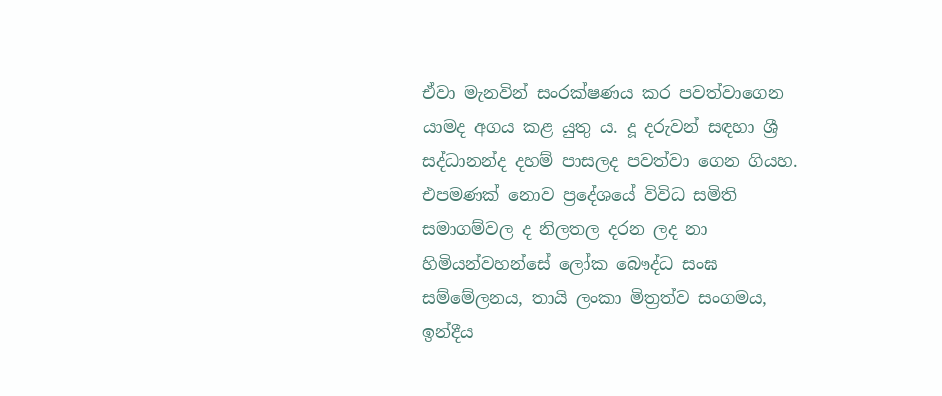ඒවා මැනවින් සංරක්ෂණය කර පවත්වාගෙන යාමද අගය කළ යුතු ය. දූ දරුවන් සඳහා ශ්‍රී සද්ධානන්ද දහම් පාසලද පවත්වා ගෙන ගියහ. එපමණක් නොව ප්‍රදේශයේ විවිධ සමිති සමාගම්වල ද නිලතල දරන ලද නා හිමියන්වහන්සේ ලෝක බෞද්ධ සංඝ සම්මේලනය, තායි ලංකා මිත්‍රත්ව සංගමය, ඉන්දීය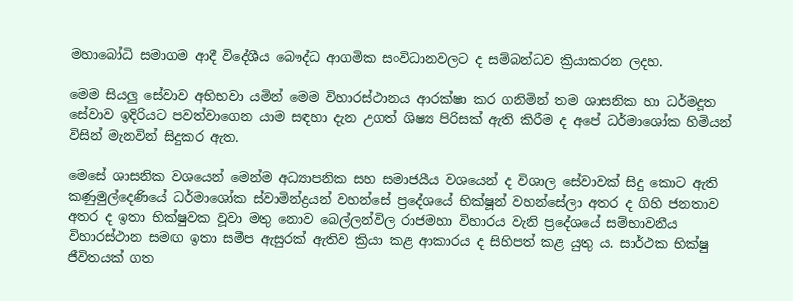මහාබෝධි සමාගම ආදී විදේශීය බෞද්ධ ආගමික සංවිධානවලට ද සම්බන්ධව ක්‍රියාකරන ලදහ.

මෙම සියලු සේවාව අභිභවා යමින් මෙම විහාරස්ථානය ආරක්ෂා කර ගනිමින් තම ශාසනික හා ධර්මදූත සේවාව ඉදිරියට පවත්වාගෙන යාම සඳහා දැන උගත් ශිෂ්‍ය පිරිසක් ඇති කිරීම ද අපේ ධර්මාශෝක හිමියන් විසින් මැනවින් සිදුකර ඇත.

මෙසේ ශාසනික වශයෙන් මෙන්ම අධ්‍යාපනික සහ සමාජයීය වශයෙන් ද විශාල සේවාවක් සිදු කොට ඇති කණුමුල්දෙණියේ ධර්මාශෝක ස්වාමින්ද්‍රයන් වහන්සේ ප්‍රදේශයේ භික්ෂූන් වහන්සේලා අතර ද ගිහි ජනතාව අතර ද ඉතා භික්ෂුවක වූවා මතු නොව බෙල්ලන්විල රාජමහා විහාරය වැනි ප්‍රදේශයේ සම්භාවනීය විහාරස්ථාන සමඟ ඉතා සමීප ඇසුරක් ඇතිව ක්‍රියා කළ ආකාරය ද සිහිපත් කළ යුතු ය. සාර්ථක භික්ෂු ජීවිතයක් ගත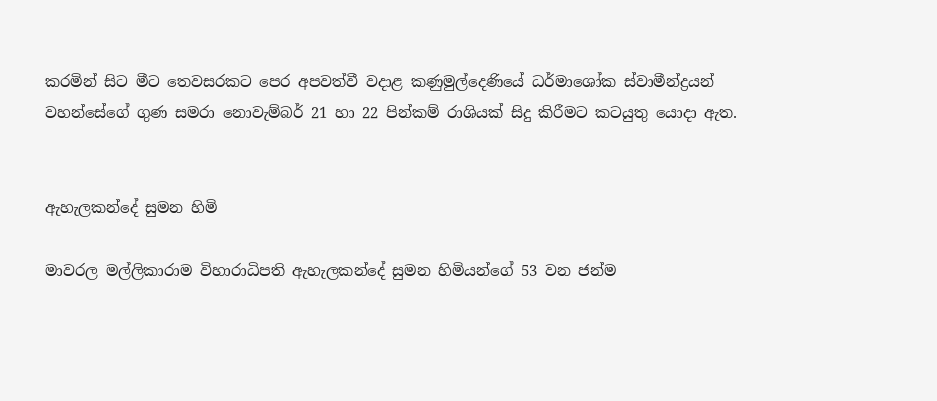කරමින් සිට මීට තෙවසරකට පෙර අපවත්වී වදාළ කණුමුල්දෙණියේ ධර්මාශෝක ස්වාමීන්ද්‍රයන් වහන්සේගේ ගුණ සමරා නොවැම්බර් 21 හා 22 පින්කම් රාශියක් සිදු කිරීමට කටයුතු යොදා ඇත.


ඇහැලකන්දේ සුමන හිමි

මාවරල මල්ලිකාරාම විහාරාධිපති ඇහැලකන්දේ සුමන හිමියන්ගේ 53 වන ජන්ම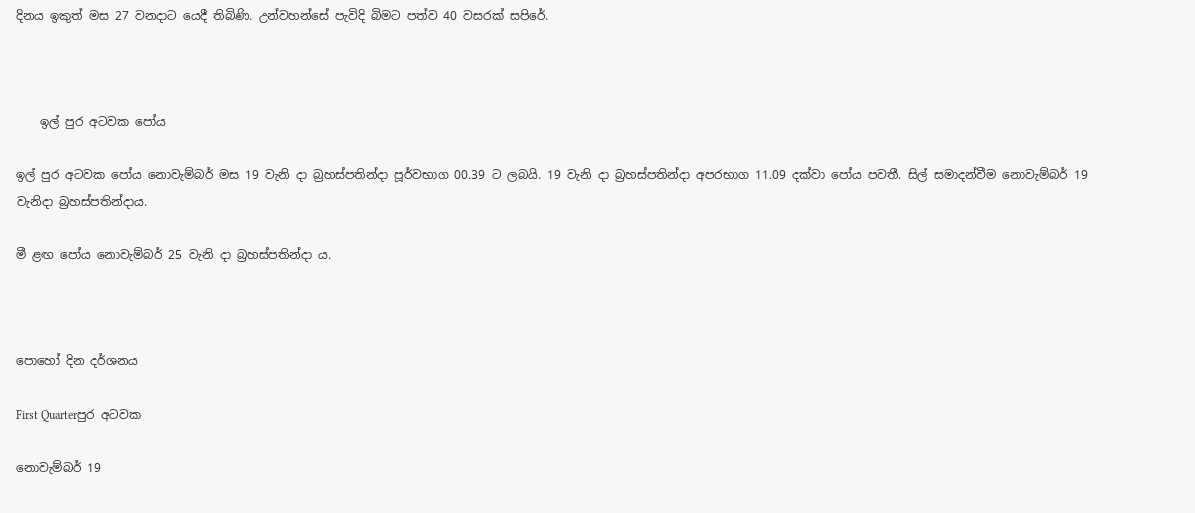දිනය ඉකුත් මස 27 වනදාට යෙදී තිබිණි. උන්වහන්සේ පැවිදි බිමට පත්ව 40 වසරක් සපිරේ.



    ඉල් පුර අටවක පෝය

ඉල් පුර අටවක පෝය නොවැම්බර් මස 19 වැනි දා බ්‍රහස්පතින්දා පූර්වභාග 00.39 ට ලබයි. 19 වැනි දා බ්‍රහස්පතින්දා අපරභාග 11.09 දක්වා පෝය පවතී. සිල් සමාදන්වීම නොවැම්බර් 19 වැනිදා බ්‍රහස්පතින්දාය.

මී ළඟ පෝය නොවැම්බර් 25 වැනි දා බ්‍රහස්පතින්දා ය.



පොහෝ දින දර්ශනය

First Quarterපුර අටවක

නොවැම්බර් 19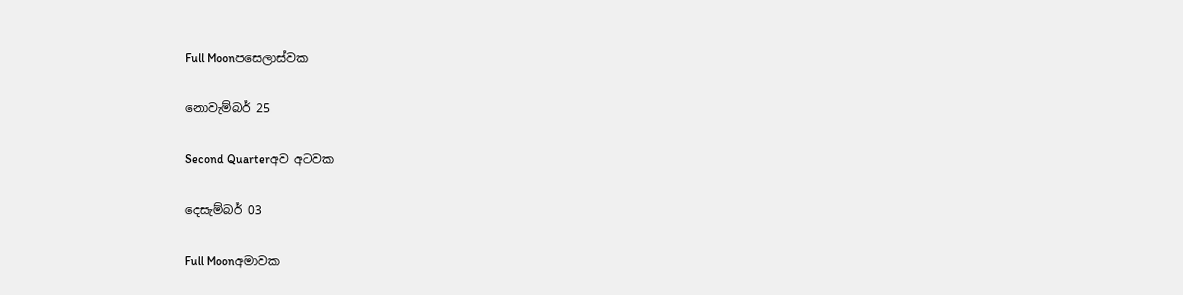Full Moonපසෙලාස්වක

නොවැම්බර් 25

Second Quarterඅව අටවක

දෙසැම්බර් 03

Full Moonඅමාවක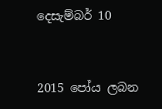දෙසැම්බර් 10


2015 පෝය ලබන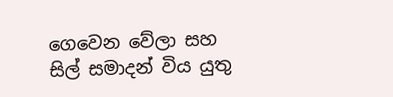ගෙවෙන වේලා සහ සිල් සමාදන් විය යුතු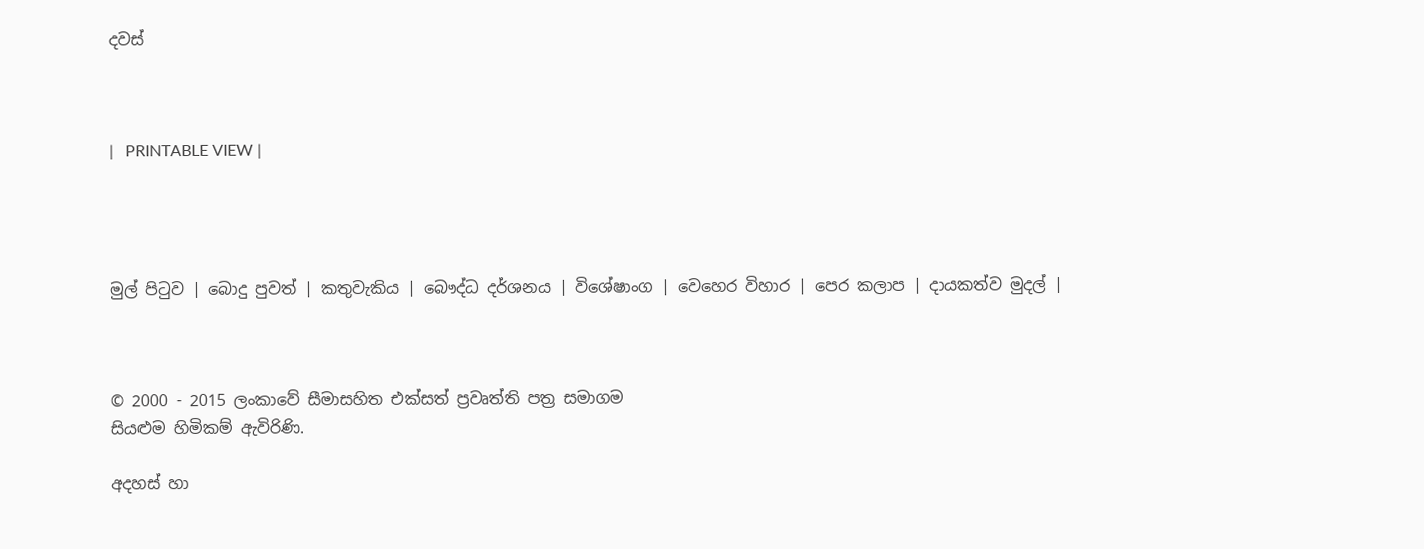දවස්



|   PRINTABLE VIEW |




මුල් පිටුව | බොදු පුවත් | කතුවැකිය | බෞද්ධ දර්ශනය | විශේෂාංග | වෙහෙර විහාර | පෙර කලාප | දායකත්ව මුදල් |



© 2000 - 2015 ලංකාවේ සීමාසහිත එක්සත් ප්‍රවෘත්ති පත්‍ර සමාගම
සියළුම හිමිකම් ඇවිරිණි.

අදහස් හා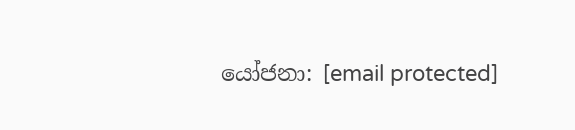යෝජනා: [email protected]